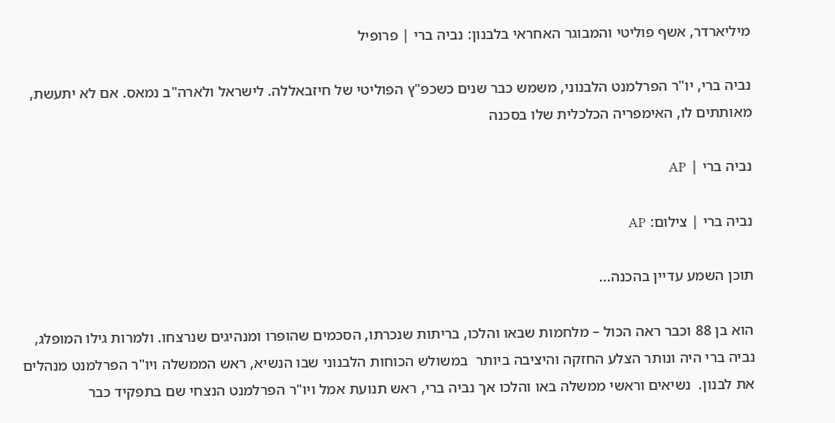מיליארדר, אשף פוליטי והמבוגר האחראי בלבנון: נביה ברי | פרופיל

נביה ברי, יו"ר הפרלמנט הלבנוני, משמש כבר שנים כשכפ"ץ הפוליטי של חיזבאללה. לישראל ולארה"ב נמאס. אם לא יתעשת, מאותתים לו, האימפריה הכלכלית שלו בסכנה

נביה ברי | AP

נביה ברי | צילום: AP

תוכן השמע עדיין בהכנה...

הוא בן 88 וכבר ראה הכול – מלחמות שבאו והלכו, בריתות שנכרתו, הסכמים שהופרו ומנהיגים שנרצחו. ולמרות גילו המופלג, נביה ברי היה ונותר הצלע החזקה והיציבה ביותר  במשולש הכוחות הלבנוני שבו הנשיא, ראש הממשלה ויו"ר הפרלמנט מנהלים את לבנון.  נשיאים וראשי ממשלה באו והלכו אך נביה ברי, ראש תנועת אמל ויו"ר הפרלמנט הנצחי שם בתפקיד כבר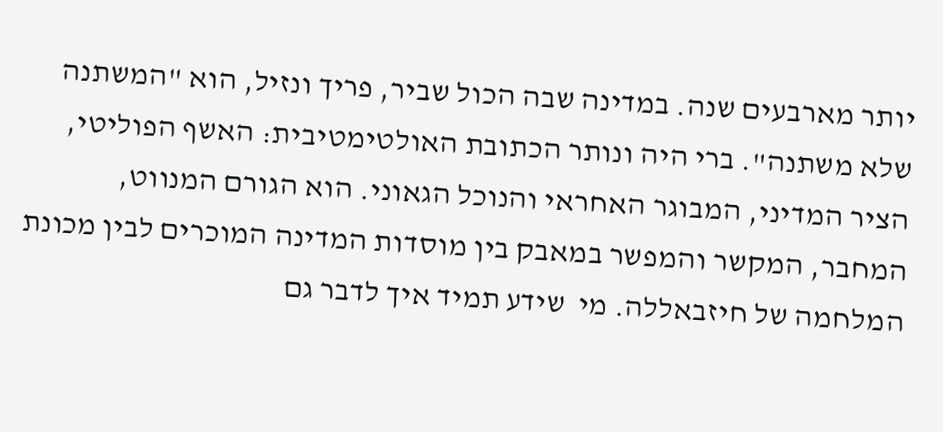יותר מארבעים שנה. במדינה שבה הכול שביר, פריך ונזיל, הוא "המשתנה שלא משתנה". ברי היה ונותר הכתובת האולטימטיבית: האשף הפוליטי, הציר המדיני, המבוגר האחראי והנוכל הגאוני. הוא הגורם המנווט, המחבר, המקשר והמפשר במאבק בין מוסדות המדינה המוכרים לבין מכונת המלחמה של חיזבאללה. מי  שידע תמיד איך לדבר גם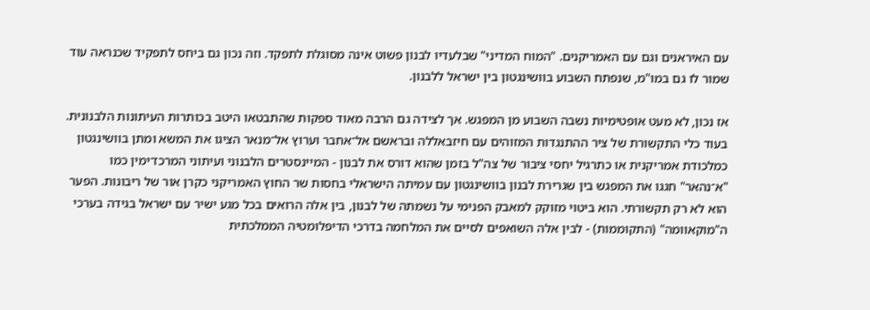עם האיראנים וגם עם האמריקנים. "המוח המדיני" שבלעדיו לבנון פשוט אינה מסוגלת לתפקד. וזה נכון גם ביחס לתפקיד שכנראה עוד שמור לו גם במו"מ, שנפתח השבוע בוושינגטון בין ישראל ללבנון.

אז נכון, לא מעט אופטימיות נשבה השבוע מן המפגש. אך לצידה גם הרבה מאוד ספקות שהתבטאו היטב בכותרות העיתונות הלבנונית. בעוד כלי התקשורת של ציר ההתנגדות המזוהים עם חיזבאללה ובראשם אל־אחבר וערוץ אל־מנאר הציגו את המשא ומתן בוושינגטון כמלכודת אמריקנית או כתרגיל יחסי ציבור של צה"ל בזמן שהוא דורס את לבנון - המיינסטרים הלבנוני ועיתוני המרכז־ימין כמו "א־נהאר" חגגו את המפגש בין שגרירת לבנון בוושינגטון עם עמיתה הישראלי בחסות שר החוץ האמריקני כקרן אור של ריבונות. הפער הוא לא רק תקשורתי. הוא ביטוי מזוקק למאבק הפנימי על נשמתה של לבנון, בין אלה הרואים בכל מגע ישיר עם ישראל בגידה בערכי ה"מוקאוומה" (התקוממות) - לבין אלה השואפים לסיים את המלחמה בדרכי הדיפלומטיה הממלכתית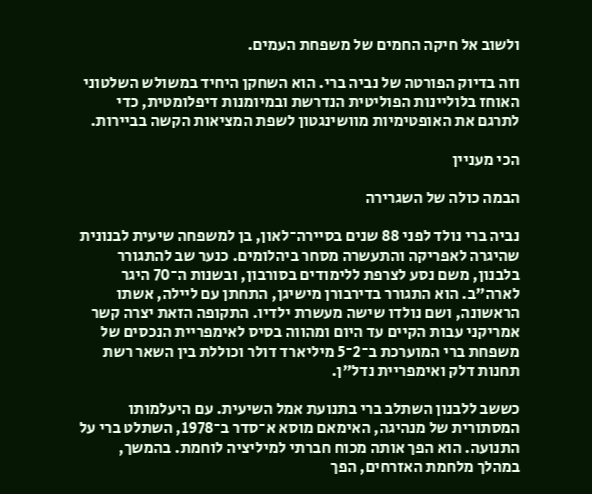ולשוב אל חיקה החמים של משפחת העמים.

וזה בדיוק הפורטה של נביה ברי. הוא השחקן היחיד במשולש השלטוני האוחז בלוליינות הפוליטית הנדרשת ובמיומנות דיפלומטית, כדי לתרגם את האופטימיות מוושינגטון לשפת המציאות הקשה בביירות.

הכי מעניין

הבמה כולה של השגרירה

נביה ברי נולד לפני 88 שנים בסיירה־לאון, בן למשפחה שיעית לבנונית שהיגרה לאפריקה והתעשרה מסחר ביהלומים. כנער שב להתגורר בלבנון, משם נסע לצרפת ללימודים בסורבון, ובשנות ה־70 היגר לארה"ב. הוא התגורר בדירבורן מישיגן, התחתן עם ליילה, אשתו הראשונה, ושם נולדו שישה מעשרת ילדיו. התקופה הזאת יצרה קשר אמריקני עבות הקיים עד היום ומהווה בסיס לאימפריית הנכסים של משפחת ברי המוערכת ב־2־5 מיליארד דולר וכוללת בין השאר רשת תחנות דלק ואימפריית נדל"ן.

כששב ללבנון השתלב ברי בתנועת אמל השיעית. עם היעלמותו המסתורית של מנהיגה, האימאם מוסא א־סדר ב־1978, השתלט ברי על התנועה. הוא הפך אותה מכוח חברתי למיליציה לוחמת. בהמשך, במהלך מלחמת האזרחים, הפך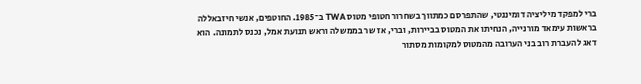ברי למפקד מיליציה דומיננטי, שהתפרסם כמתווך בשחרור חטופי מטוס TWA ב־1985. החוטפים, אנשי חיזבאללה בראשות עימאד מורנייה, הנחיתו את המטוס בביירות, וברי, אז שר בממשלה וראש תנועת אמל, נכנס לתמונה. הוא דאג להעברת רוב בני הערובה מהמטוס למקומות מסתור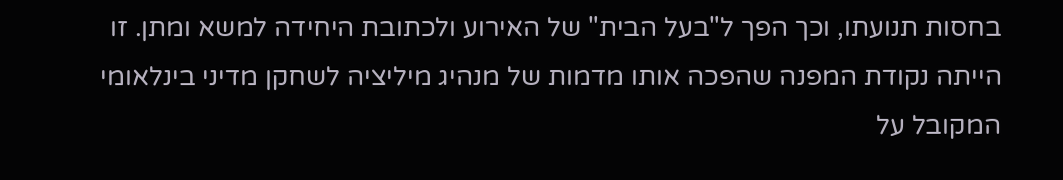בחסות תנועתו, וכך הפך ל"בעל הבית" של האירוע ולכתובת היחידה למשא ומתן. זו הייתה נקודת המפנה שהפכה אותו מדמות של מנהיג מיליציה לשחקן מדיני בינלאומי המקובל על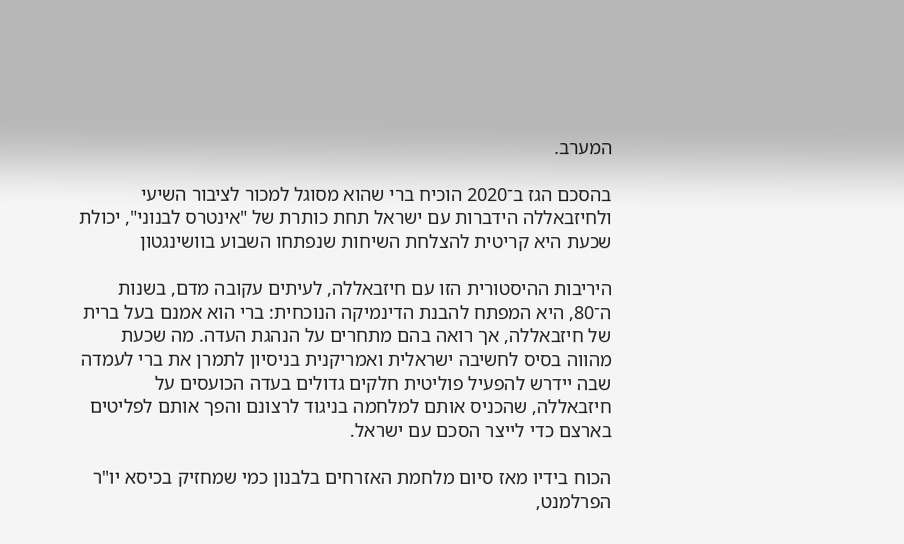המערב.

בהסכם הגז ב־2020 הוכיח ברי שהוא מסוגל למכור לציבור השיעי ולחיזבאללה הידברות עם ישראל תחת כותרת של "אינטרס לבנוני", יכולת שכעת היא קריטית להצלחת השיחות שנפתחו השבוע בוושינגטון

היריבות ההיסטורית הזו עם חיזבאללה, לעיתים עקובה מדם, בשנות ה־80, היא המפתח להבנת הדינמיקה הנוכחית: ברי הוא אמנם בעל ברית של חיזבאללה, אך רואה בהם מתחרים על הנהגת העדה. מה שכעת מהווה בסיס לחשיבה ישראלית ואמריקנית בניסיון לתמרן את ברי לעמדה שבה יידרש להפעיל פוליטית חלקים גדולים בעדה הכועסים על חיזבאללה, שהכניס אותם למלחמה בניגוד לרצונם והפך אותם לפליטים בארצם כדי לייצר הסכם עם ישראל.

הכוח בידיו מאז סיום מלחמת האזרחים בלבנון כמי שמחזיק בכיסא יו"ר הפרלמנט,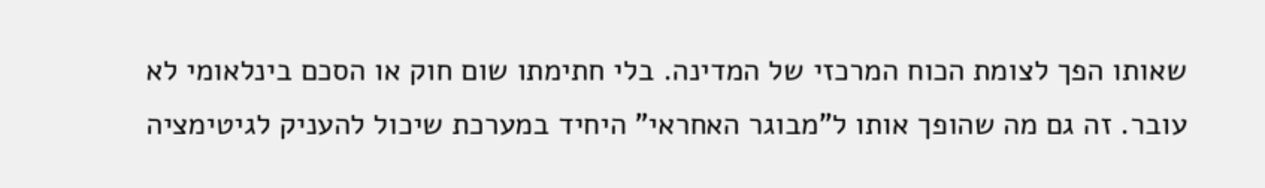שאותו הפך לצומת הכוח המרכזי של המדינה. בלי חתימתו שום חוק או הסכם בינלאומי לא עובר. זה גם מה שהופך אותו ל"מבוגר האחראי" היחיד במערכת שיכול להעניק לגיטימציה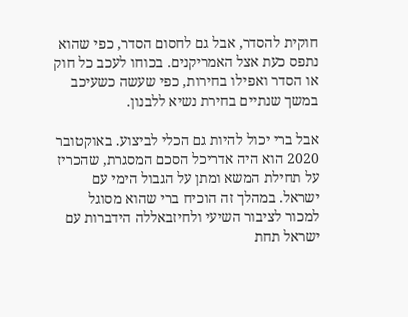חוקית להסדר, אבל גם לחסום הסדר, כפי שהוא נתפס כעת אצל האמריקנים. בכוחו לעכב כל חוק או הסדר ואפילו בחירות, כפי שעשה כשעיכב במשך שנתיים בחירת נשיא ללבנון.

אבל ברי יכול להיות גם הכלי לביצוע. באוקטובר 2020 הוא היה אדריכל הסכם המסגרת, שהכריז על תחילת המשא ומתן על הגבול הימי עם ישראל. במהלך זה הוכיח ברי שהוא מסוגל למכור לציבור השיעי ולחיזבאללה הידברות עם ישראל תחת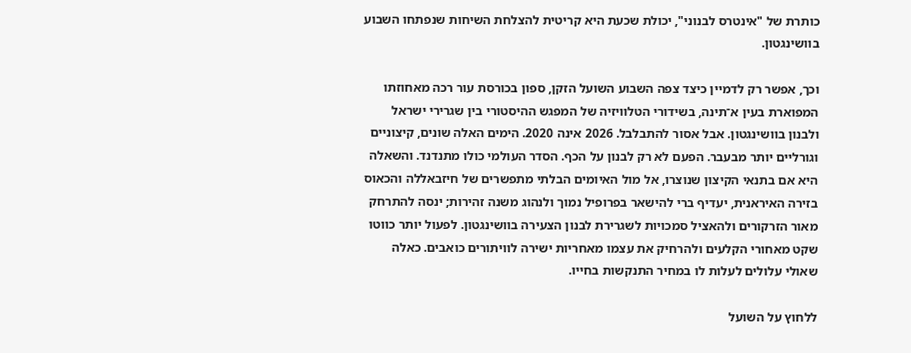כותרת של "אינטרס לבנוני", יכולת שכעת היא קריטית להצלחת השיחות שנפתחו השבוע בוושינגטון.

וכך, אפשר רק לדמיין כיצד צפה השבוע השועל הזקן, ספון בכורסת עור רכה מאחוזתו המפוארת בעין א־תינה, בשידורי הטלוויזיה של המפגש ההיסטורי בין שגרירי ישראל ולבנון בוושינגטון. אבל אסור להתבלבל. 2026 אינה 2020. הימים האלה שונים, קיצוניים וגורליים יותר מבעבר. הפעם לא רק לבנון על הכף. הסדר העולמי כולו מתנדנד. והשאלה היא אם בתנאי הקיצון שנוצרו, אל מול האיומים הבלתי מתפשרים של חיזבאללה והכאוס בזירה האיראנית, יעדיף ברי להישאר בפרופיל נמוך ולנהוג משנה זהירות; ינסה להתרחק מאור הזרקורים ולהאציל סמכויות לשגרירת לבנון הצעירה בוושינגטון. לפעול יותר כווטו שקט מאחורי הקלעים ולהרחיק את עצמו מאחריות ישירה לוויתורים כואבים. כאלה שאולי עלולים לעלות לו במחיר התנקשות בחייו.

ללחוץ על השועל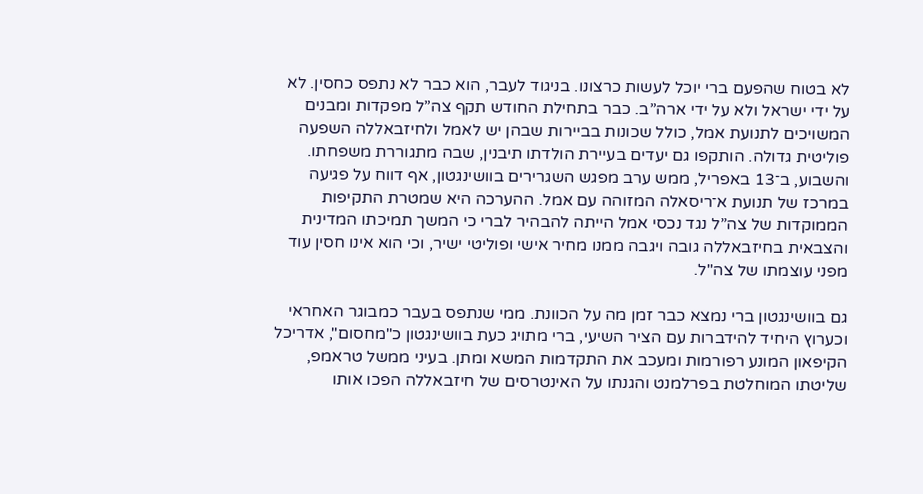לא בטוח שהפעם ברי יוכל לעשות כרצונו. בניגוד לעבר, הוא כבר לא נתפס כחסין. לא על ידי ישראל ולא על ידי ארה”ב. כבר בתחילת החודש תקף צה”ל מפקדות ומבנים המשויכים לתנועת אמל, כולל שכונות בביירות שבהן יש לאמל ולחיזבאללה השפעה פוליטית גדולה. הותקפו גם יעדים בעיירת הולדתו תיבנין, שבה מתגוררת משפחתו. והשבוע, ב־13 באפריל, ממש ערב מפגש השגרירים בוושינגטון, אף דווח על פגיעה במרכז של תנועת א־ריסאלה המזוהה עם אמל. ההערכה היא שמטרת התקיפות הממוקדות של צה”ל נגד נכסי אמל הייתה להבהיר לברי כי המשך תמיכתו המדינית והצבאית בחיזבאללה גובה ויגבה ממנו מחיר אישי ופוליטי ישיר, וכי הוא אינו חסין עוד מפני עוצמתו של צה"ל.

גם בוושינגטון ברי נמצא כבר זמן מה על הכוונת. ממי שנתפס בעבר כמבוגר האחראי וכערוץ היחיד להידברות עם הציר השיעי, ברי מתויג כעת בוושינגטון כ"מחסום", אדריכל הקיפאון המונע רפורמות ומעכב את התקדמות המשא ומתן. בעיני ממשל טראמפ, שליטתו המוחלטת בפרלמנט והגנתו על האינטרסים של חיזבאללה הפכו אותו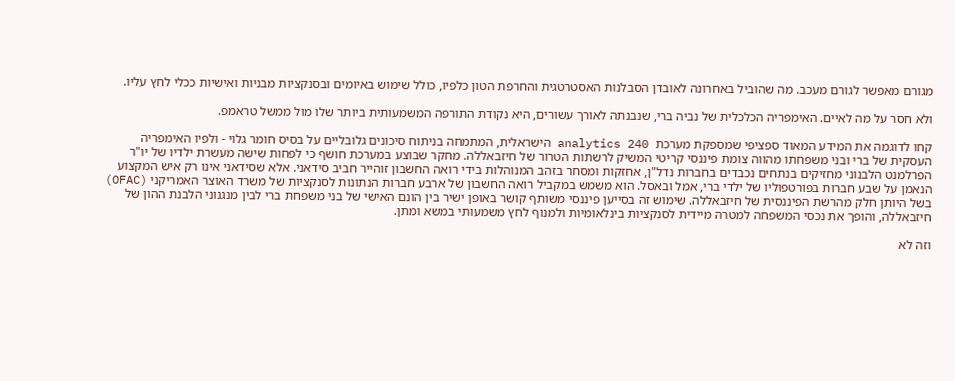מגורם מאפשר לגורם מעכב. מה שהוביל באחרונה לאובדן הסבלנות האסטרטגית והחרפת הטון כלפיו, כולל שימוש באיומים ובסנקציות מבניות ואישיות ככלי לחץ עליו.

ולא חסר על מה לאיים. האימפריה הכלכלית של נביה ברי, שנבנתה לאורך עשורים, היא נקודת התורפה המשמעותית ביותר שלו מול ממשל טראמפ.

קחו לדוגמה את המידע המאוד ספציפי שמספקת מערכת  analytics 240 הישראלית, המתמחה בניתוח סיכונים גלובליים על בסיס חומר גלוי - ולפיו האימפריה העסקית של ברי ובני משפחתו מהווה צומת פיננסי קריטי המשיק לרשתות הטרור של חיזבאללה. מחקר שבוצע במערכת חושף כי לפחות שישה מעשרת ילדיו של יו"ר הפרלמנט הלבנוני מחזיקים בנתחים נכבדים בחברות נדל"ן, אחזקות ומסחר בזהב המנוהלות בידי רואה החשבון זוהייר חביב סידאני. אלא שסידאני אינו רק איש המקצוע הנאמן על שבע חברות בפורטפוליו של ילדי ברי, אמל ובאסל. הוא משמש במקביל רואה החשבון של ארבע חברות הנתונות לסנקציות של משרד האוצר האמריקני (OFAC) בשל היותן חלק מהרשת הפיננסית של חיזבאללה. שימוש זה בסייען פיננסי משותף קושר באופן ישיר בין הונם האישי של בני משפחת ברי לבין מנגנוני הלבנת ההון של חיזבאללה, והופך את נכסי המשפחה למטרה מיידית לסנקציות בינלאומיות ולמנוף לחץ משמעותי במשא ומתן.

וזה לא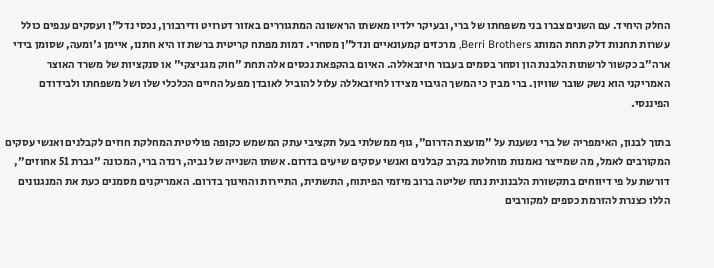החלק היחיד. עם השנים צברו בני משפחתו של ברי, ובעיקר ילדיו מאשתו הראשונה המתגוררים באזור דטרויט ודירבורן, נכסי נדל"ן ועסקים ענפים כולל עשרות תחנות דלק תחת המותג Berri Brothers, מרכזים קמעונאיים ונדל"ן מסחרי. דמות מפתח קריטית ברשת זו היא חתנו, איימן ג'ומעה, שסומן בידי ארה"ב כקשור לרשתות הלבנת הון וסחר בסמים בעבור חיזבאללה. האיום בהקפאת נכסים אלה תחת "חוק מגניצקי" או סנקציות של משרד האוצר האמריקני הוא נשק שובר שוויון. ברי מבין כי המשך הגיבוי מצידו לחיזבאללה עלול להוביל לאובדן מפעל החיים הכלכלי שלו ושל משפחתו ולבידודם הפיננסי.

בתוך לבנון, האימפריה של ברי נשענת על "מועצת הדרום", גוף ממשלתי בעל תקציבי עתק המשמש כקופה פוליטית המחלקת חוזים לקבלנים ואנשי עסקים המקורבים לאמל, מה שמייצר נאמנות מוחלטת בקרב קבלנים ואנשי עסקים שיעים בדרום. אשתו השנייה של נביה, רנדה ברי, המכונה "גברת 51 אחוזים", דורשת על פי דיווחים בתקשורת הלבנונית נתח שליטה ברוב מיזמי הפיתוח, התשתית, התיירות והחינוך בדרום. האמריקנים מסמנים כעת את המנגנונים הללו כצנרת להזרמת כספים למקורבים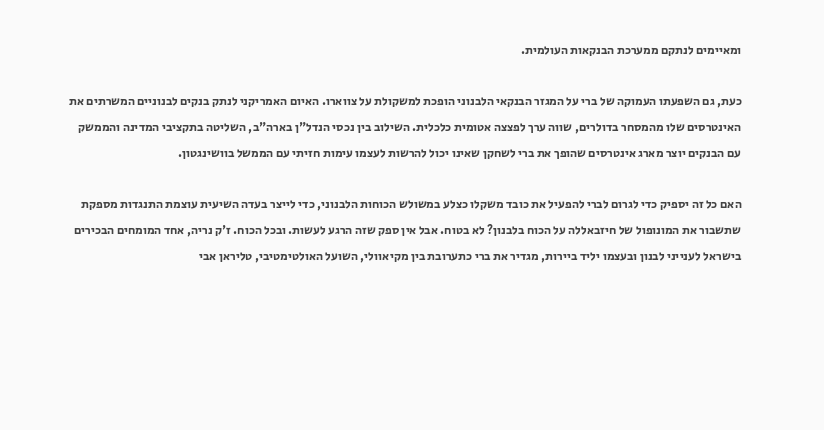ומאיימים לנתקם ממערכת הבנקאות העולמית.

כעת, גם השפעתו העמוקה של ברי על המגזר הבנקאי הלבנוני הופכת למשקולת על צווארו. האיום האמריקני לנתק בנקים לבנוניים המשרתים את האינטרסים שלו מהמסחר בדולרים, שווה ערך לפצצה אטומית כלכלית. השילוב בין נכסי הנדל"ן בארה"ב, השליטה בתקציבי המדינה והממשק עם הבנקים יוצר מארג אינטרסים שהופך את ברי לשחקן שאינו יכול להרשות לעצמו עימות חזיתי עם הממשל בוושינגטון.

האם כל זה יספיק כדי לגרום לברי להפעיל את כובד משקלו כצלע במשולש הכוחות הלבנוני, כדי לייצר בעדה השיעית עוצמת התנגדות מספקת שתשבור את המונופול של חיזבאללה על הכוח בלבנון? לא בטוח. אבל אין ספק שזה הרגע לעשות. ובכל הכוח. ז'ק נריה, אחד המומחים הבכירים בישראל לענייני לבנון ובעצמו יליד ביירות, מגדיר את ברי כתערובת בין מקיאוולי, השועל האולטימטיבי, טליראן אבי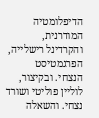הדיפלומטיה המודרנית, והקרדינל רישלייה, הפרגמטיסט הנצחי. ובקיצור, לוליין פוליטי ושורד נצחי. והשאלה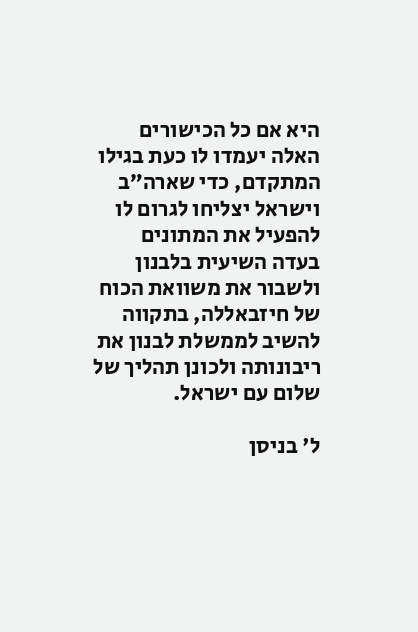היא אם כל הכישורים האלה יעמדו לו כעת בגילו המתקדם, כדי שארה”ב וישראל יצליחו לגרום לו להפעיל את המתונים בעדה השיעית בלבנון ולשבור את משוואת הכוח של חיזבאללה, בתקווה להשיב לממשלת לבנון את ריבונותה ולכונן תהליך של שלום עם ישראל.

ל' בניסן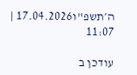ה׳תשפ"ו17.04.2026 | 11:07

עודכן ב